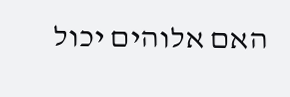האם אלוהים יכול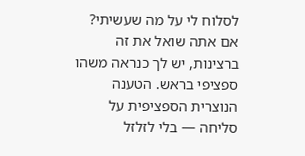לסלוח לי על מה שעשיתי?
אם אתה שואל את זה ברצינות, יש לך כנראה משהו ספציפי בראש. הטענה הנוצרית הספציפית על סליחה — בלי לזלזל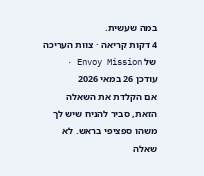במה שעשית.
4 דקות קריאה · צוות העריכה של Envoy Mission · עודכן 26 במאי 2026
אם הקלדת את השאלה הזאת, סביר להניח שיש לך משהו ספציפי בראש. לא שאלה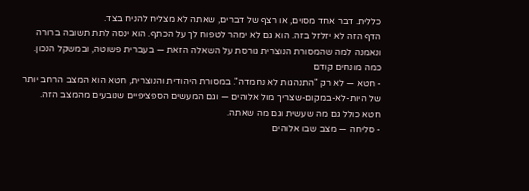כללית. דבר אחד מסוים, או רצף של דברים, שאתה לא מצליח להניח בצד.
הדף הזה לא יזלזל בזה. הוא גם לא ימהר לטפוח לך על הכתף. הוא ינסה לתת תשובה ברורה ונאמנה למה שהמסורת הנוצרית גורסת על השאלה הזאת — בעברית פשוטה, ובמשקל הנכון.
כמה מונחים קודם
- חטא — לא רק "התנהגות לא נחמדה". במסורת היהודית והנוצרית, חטא הוא המצב הרחב יותר של היות-לא-במקום-שצריך מול אלוהים — וגם המעשים הספציפיים שנובעים מהמצב הזה. חטא כולל גם מה שעשית וגם מה שאתה.
- סליחה — מצב שבו אלוהים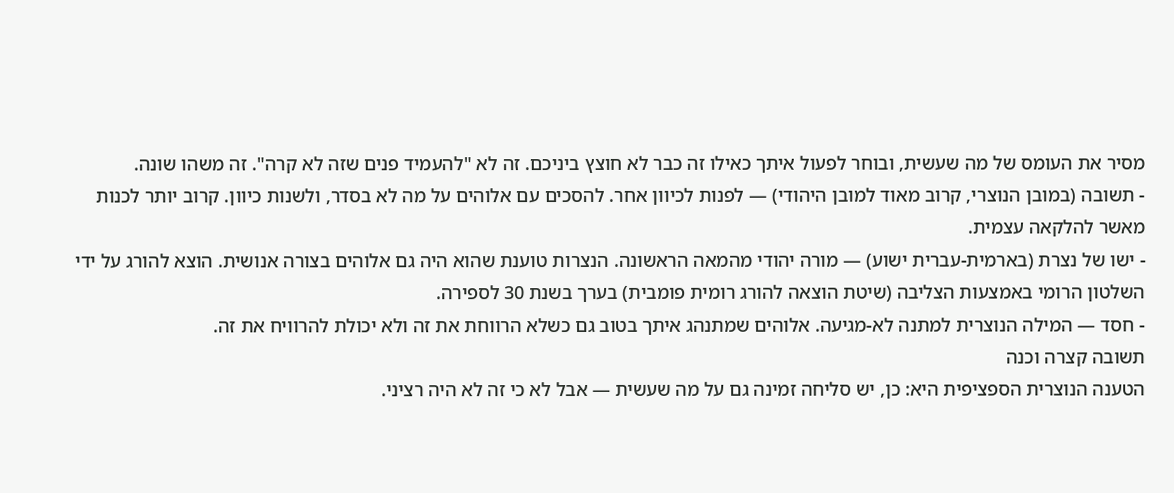מסיר את העומס של מה שעשית, ובוחר לפעול איתך כאילו זה כבר לא חוצץ ביניכם. זה לא "להעמיד פנים שזה לא קרה". זה משהו שונה.
- תשובה (במובן הנוצרי, קרוב מאוד למובן היהודי) — לפנות לכיוון אחר. להסכים עם אלוהים על מה לא בסדר, ולשנות כיוון. קרוב יותר לכנות מאשר להלקאה עצמית.
- ישו של נצרת (בארמית-עברית ישוע) — מורה יהודי מהמאה הראשונה. הנצרות טוענת שהוא היה גם אלוהים בצורה אנושית. הוצא להורג על ידי השלטון הרומי באמצעות הצליבה (שיטת הוצאה להורג רומית פומבית) בערך בשנת 30 לספירה.
- חסד — המילה הנוצרית למתנה לא-מגיעה. אלוהים שמתנהג איתך בטוב גם כשלא הרווחת את זה ולא יכולת להרוויח את זה.
תשובה קצרה וכנה
הטענה הנוצרית הספציפית היא: כן, יש סליחה זמינה גם על מה שעשית — אבל לא כי זה לא היה רציני.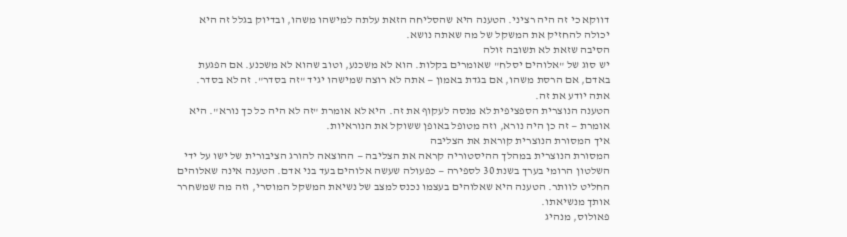דווקא כי זה היה רציני. הטענה היא שהסליחה הזאת עלתה למישהו משהו, ובדיוק בגלל זה היא יכולה להחזיק את המשקל של מה שאתה נושא.
הסיבה שזאת לא תשובה זולה
יש סוג של "אלוהים יסלח" שאומרים בקלות. הוא לא משכנע, וטוב שהוא לא משכנע. אם הפגעת באדם, אם הרסת משהו, אם בגדת באמון — אתה לא רוצה שמישהו יגיד "זה בסדר". זה לא בסדר. אתה יודע את זה.
הטענה הנוצרית הספציפית לא מנסה לעקוף את זה. היא לא אומרת "זה לא היה כל כך נורא". היא אומרת — זה כן היה נורא, וזה מטופל באופן ששוקל את הנוראיות.
איך המסורת הנוצרית קוראת את הצליבה
המסורת הנוצרית במהלך ההיסטוריה קראה את הצליבה — ההוצאה להורג הציבורית של ישו על ידי השלטון הרומי בערך בשנת 30 לספירה — כפעולה שעשה אלוהים בעד בני אדם. הטענה אינה שאלוהים החליט לוותר. הטענה היא שאלוהים בעצמו נכנס למצב של נשיאת המשקל המוסרי, וזה מה שמשחרר אותך מנשיאתו.
פאולוס, מנהיג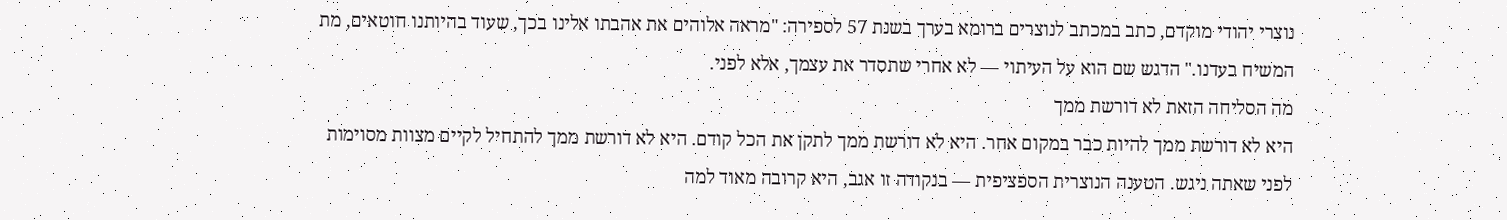נוצרי יהודי מוקדם, כתב במכתב לנוצרים ברומא בערך בשנת 57 לספירה: "מראה אלוהים את אהבתו אלינו בכך, שעוד בהיותנו חוטאים, מת המשיח בעדנו." הדגש שם הוא על העיתוי — לא אחרי שתסדר את עצמך, אלא לפני.
מה הסליחה הזאת לא דורשת ממך
היא לא דורשת ממך להיות כבר במקום אחר. היא לא דורשת ממך לתקן את הכל קודם. היא לא דורשת ממך להתחיל לקיים מצוות מסוימות לפני שאתה ניגש. הטענה הנוצרית הספציפית — בנקודה זו אגב, היא קרובה מאוד למה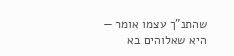שהתנ"ך עצמו אומר — היא שאלוהים בא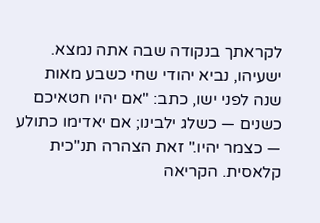לקראתך בנקודה שבה אתה נמצא.
ישעיהו, נביא יהודי שחי כשבע מאות שנה לפני ישו, כתב: "אם יהיו חטאיכם כשנים — כשלג ילבינו; אם יאדימו כתולע — כצמר יהיו." זאת הצהרה תנ"כית קלאסית. הקריאה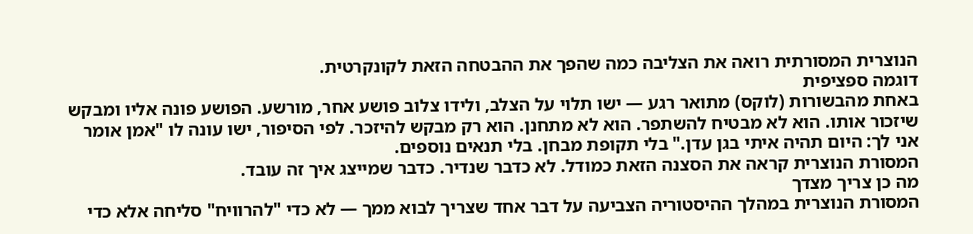הנוצרית המסורתית רואה את הצליבה כמה שהפך את ההבטחה הזאת לקונקרטית.
דוגמה ספציפית
באחת מהבשורות (לוקס) מתואר רגע — ישו תלוי על הצלב, ולידו צלוב פושע אחר, מורשע. הפושע פונה אליו ומבקש שיזכור אותו. הוא לא מבטיח להשתפר. הוא לא מתחנן. הוא רק מבקש להיזכר. לפי הסיפור, ישו עונה לו "אמן אומר אני לך: היום תהיה איתי בגן עדן." בלי תקופת מבחן. בלי תנאים נוספים.
המסורת הנוצרית קראה את הסצנה הזאת כמודל. לא כדבר שנדיר. כדבר שמייצג איך זה עובד.
מה כן צריך מצדך
המסורת הנוצרית במהלך ההיסטוריה הצביעה על דבר אחד שצריך לבוא ממך — לא כדי "להרוויח" סליחה אלא כדי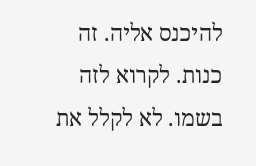להיכנס אליה. זה כנות. לקרוא לזה בשמו. לא לקלל את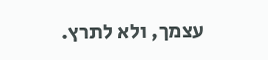עצמך, ולא לתרץ.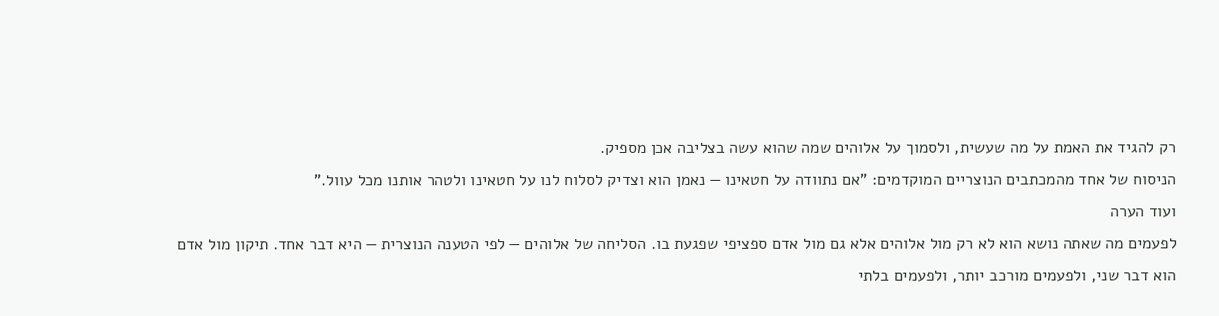רק להגיד את האמת על מה שעשית, ולסמוך על אלוהים שמה שהוא עשה בצליבה אכן מספיק.
הניסוח של אחד מהמכתבים הנוצריים המוקדמים: "אם נתוודה על חטאינו — נאמן הוא וצדיק לסלוח לנו על חטאינו ולטהר אותנו מכל עוול."
ועוד הערה
לפעמים מה שאתה נושא הוא לא רק מול אלוהים אלא גם מול אדם ספציפי שפגעת בו. הסליחה של אלוהים — לפי הטענה הנוצרית — היא דבר אחד. תיקון מול אדם הוא דבר שני, ולפעמים מורכב יותר, ולפעמים בלתי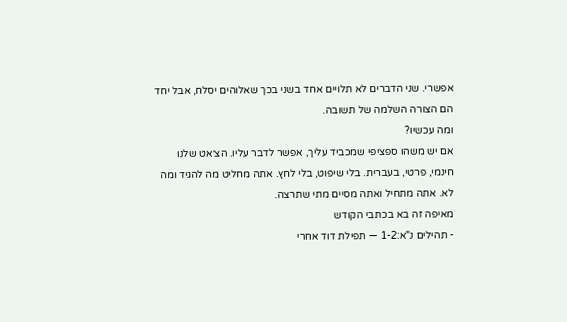אפשרי. שני הדברים לא תלויים אחד בשני בכך שאלוהים יסלח, אבל יחד הם הצורה השלמה של תשובה.
ומה עכשיו?
אם יש משהו ספציפי שמכביד עליך, אפשר לדבר עליו. הצ׳אט שלנו חינמי, פרטי, בעברית. בלי שיפוט, בלי לחץ. אתה מחליט מה להגיד ומה לא. אתה מתחיל ואתה מסיים מתי שתרצה.
מאיפה זה בא בכתבי הקודש
- תהילים נ"א:1-2 — תפילת דוד אחרי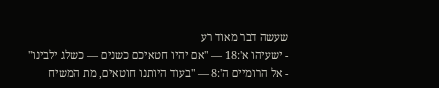שעשה דבר מאוד רע
- ישעיהו א':18 — "אם יהיו חטאיכם כשנים — כשלג ילבינו"
- אל הרומיים ה':8 — "בעוד היותנו חוטאים, מת המשיח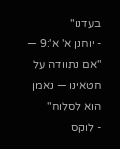בעדנו"
- יוחנן א' א':9 — "אם נתוודה על חטאינו — נאמן הוא לסלוח"
- לוקס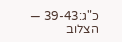כ"ג:39-43 — הצלוב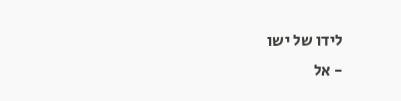לידו של ישו
- אל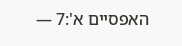האפסיים א':7 —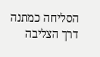הסליחה כמתנה דרך הצליבה